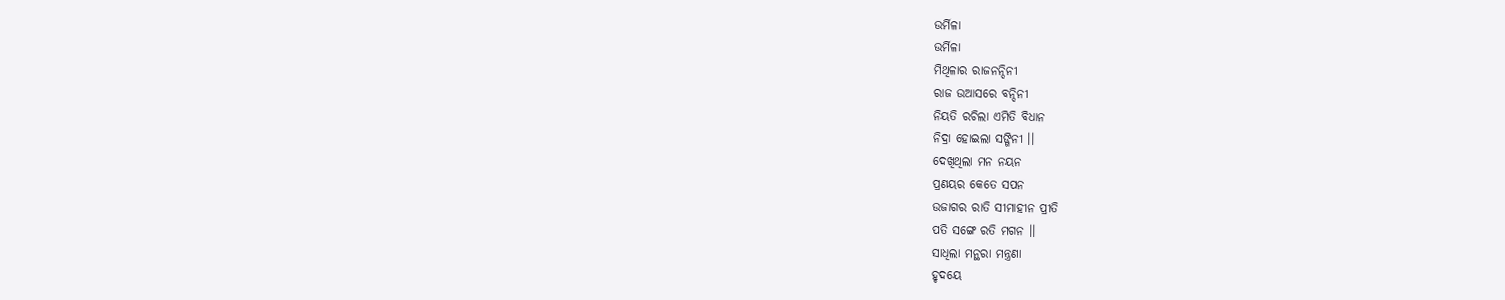ଉର୍ମିଳା
ଉର୍ମିଳା
ମିଥିଳାର ରାଜନନ୍ଦିନୀ
ରାଜ ଉଆସରେ ବନ୍ଦିନୀ
ନିୟତି ରଚିଲା ଏମିତି ବିଧାନ
ନିଦ୍ରା ହୋଇଲା ସଙ୍ଗିନୀ ।।
ଦେଖିଥିଲା ମନ ନୟନ
ପ୍ରଣୟର କେତେ ସପନ
ଉଜାଗର ରାତି ସୀମାହୀନ ପ୍ରୀତି
ପତି ସଙ୍ଗେ ରତି ମଗନ ।।
ସାଧିଲା ମନ୍ଥରା ମନ୍ତ୍ରଣା
ହୃଦୟେ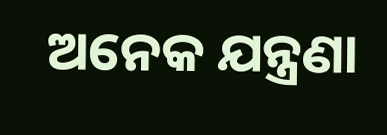ଅନେକ ଯନ୍ତ୍ରଣା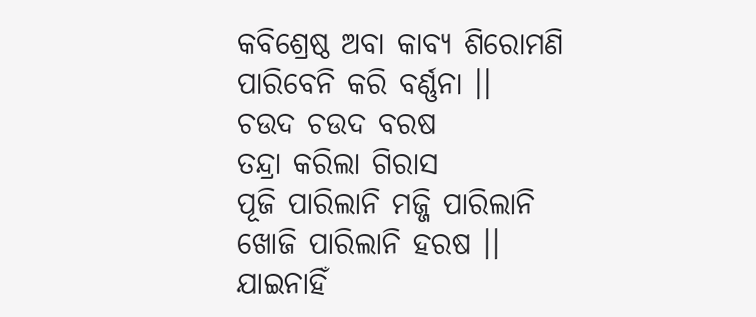କବିଶ୍ରେଷ୍ଠ ଅବା କାବ୍ୟ ଶିରୋମଣି
ପାରିବେନି କରି ବର୍ଣ୍ଣନା ।।
ଚଉଦ ଚଉଦ ବରଷ
ତନ୍ଦ୍ରା କରିଲା ଗିରାସ
ପୂଜି ପାରିଲାନି ମଜ୍ଜି ପାରିଲାନି
ଖୋଜି ପାରିଲାନି ହରଷ ।।
ଯାଇନାହିଁ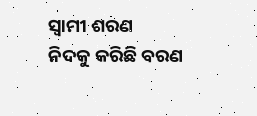ସ୍ବାମୀ ଶରଣ
ନିଦକୁ କରିଛି ବରଣ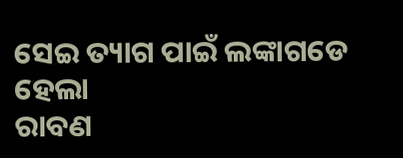ସେଇ ତ୍ୟାଗ ପାଇଁ ଲଙ୍କାଗଡେ ହେଲା
ରାବଣ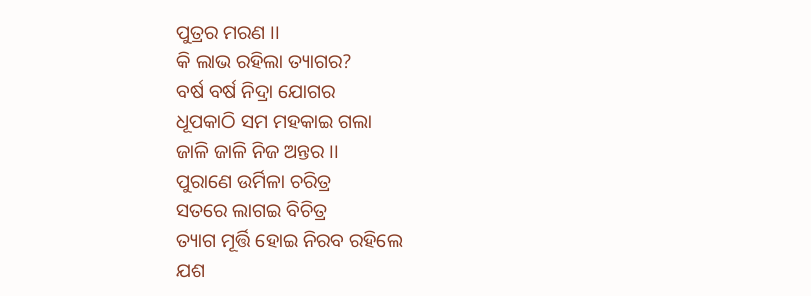ପୁତ୍ରର ମରଣ ।।
କି ଲାଭ ରହିଲା ତ୍ୟାଗର?
ବର୍ଷ ବର୍ଷ ନିଦ୍ରା ଯୋଗର
ଧୂପକାଠି ସମ ମହକାଇ ଗଲା
ଜାଳି ଜାଳି ନିଜ ଅନ୍ତର ।।
ପୁରାଣେ ଉର୍ମିଳା ଚରିତ୍ର
ସତରେ ଲାଗଇ ବିଚିତ୍ର
ତ୍ୟାଗ ମୂର୍ତ୍ତି ହୋଇ ନିରବ ରହିଲେ
ଯଶ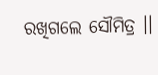ରଖିଗଲେ ସୌମିତ୍ର ।।